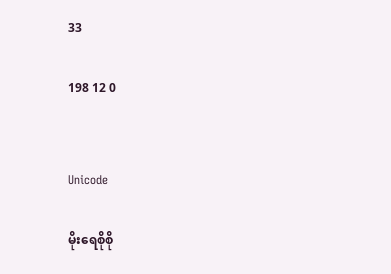33

198 12 0


Unicode

မိုးရေစိုစို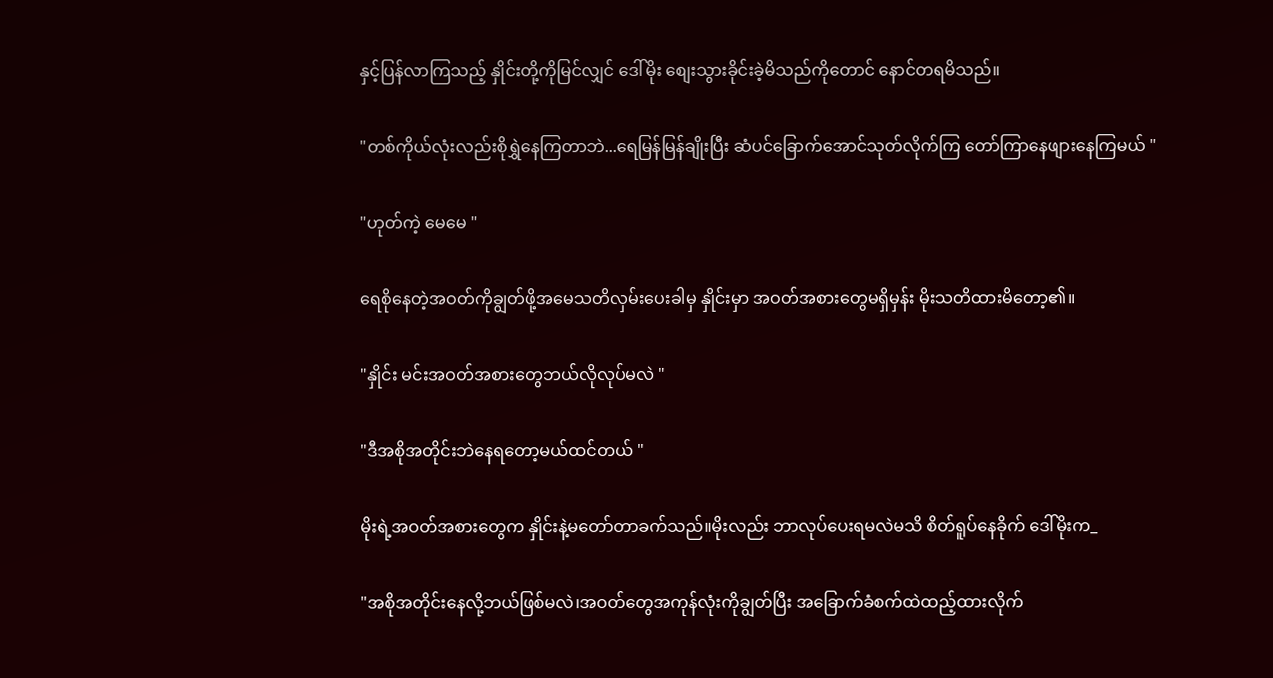နှင့်ပြန်လာကြသည့် နှိုင်းတို့ကိုမြင်လျှင် ဒေါ်မိုး စျေးသွားခိုင်းခဲ့မိသည်ကိုတောင် နောင်တရမိသည်။

"တစ်ကိုယ်လုံးလည်းစိုရွှဲနေကြတာဘဲ...ရေမြန်မြန်ချိုးပြီး ဆံပင်ခြောက်အောင်သုတ်လိုက်ကြ တော်ကြာနေဖျားနေကြမယ် "

"ဟုတ်ကဲ့ မေမေ "

ရေစိုနေတဲ့အဝတ်ကိုချွတ်ဖို့အမေသတိလှမ်းပေးခါမှ နှိုင်းမှာ အဝတ်အစားတွေမရှိမှန်း မိုးသတိထားမိတော့၏။

"နှိုင်း မင်းအဝတ်အစားတွေဘယ်လိုလုပ်မလဲ "

"ဒီအစိုအတိုင်းဘဲနေရတော့မယ်ထင်တယ် "

မိုးရဲ့အဝတ်အစားတွေက နှိုင်းနဲ့မတော်တာခက်သည်။မိုးလည်း ဘာလုပ်ပေးရမလဲမသိ စိတ်ရူပ်နေခိုက် ဒေါ်မိုးက_

"အစိုအတိုင်းနေလို့ဘယ်ဖြစ်မလဲ၊အဝတ်တွေအကုန်လုံးကိုချွတ်ပြီး အခြောက်ခံစက်ထဲထည့်ထားလိုက်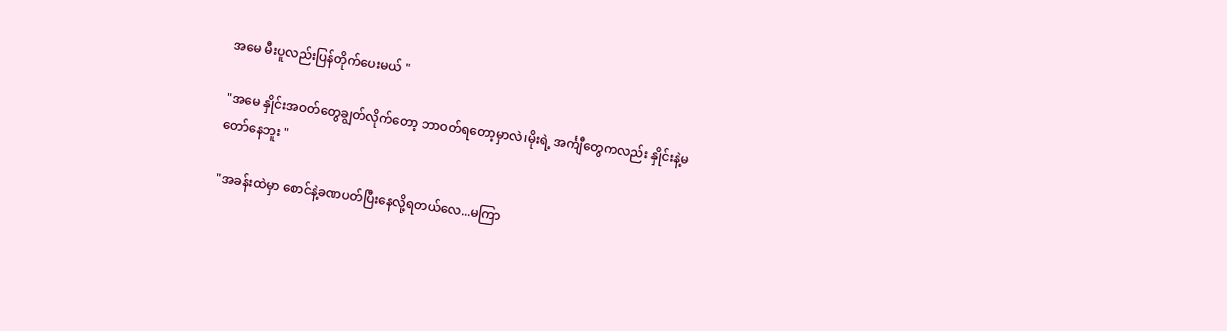အမေ မီးပူလည်းပြန်တိုက်ပေးမယ် "

"အမေ နှိုင်းအဝတ်တွေချွတ်လိုက်တော့ ဘာဝတ်ရတော့မှာလဲ၊မိုးရဲ့ အင်္ကျီတွေကလည်း နှိုင်းနဲ့မတော်နေဘူး "

"အခန်းထဲမှာ စောင်နဲ့ခဏပတ်ပြီးနေလို့ရတယ်လေ...မကြာ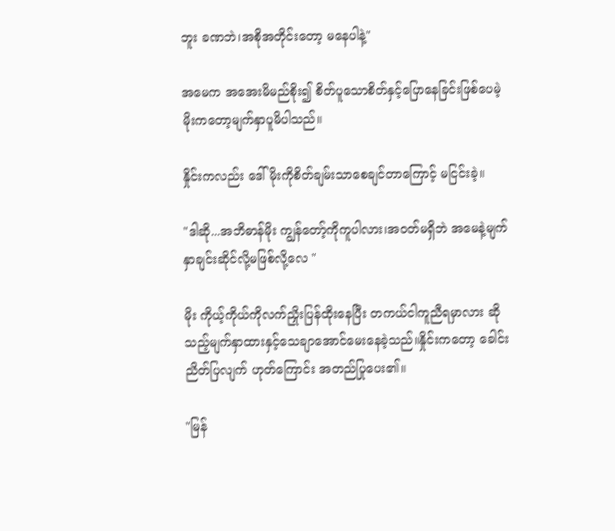ဘူး ခဏဘဲ၊အစိုအတိုင်းတော့ မနေပါနဲ့"

အမေက အအေးမိမည်စိုး၍ စိတ်ပူသောစိတ်နှင့်ပြောနေခြင်းဖြစ်ပေမဲ့ မိုးကတော့မျက်နှာပူမိပါသည်။

နှိုင်းကလည်း ဒေါ်မိုးကိုစိတ်ချမ်းသာစေချင်တာကြောင့် မငြင်းခဲ့။

"ဒါဆို...အဘိဓာန်မိုး ကျွန်တော့်ကိုကူပါလား၊အဝတ်မရှိဘဲ အမေနဲ့မျက်နှာချင်းဆိုင်လို့မဖြစ်လို့လေ "

မိုး ကိုယ့်ကိုယ်ကိုလက်ညှိုးပြန်ထိုးနေပြီး တကယ်ငါကူညီရမှာလား ဆိုသည့်မျက်နှာထားနှင့်သေချာအောင်မေးနေခဲ့သည်။နှိုင်းကတော့ ခေါင်းညိတ်ပြလျက် ဟုတ်ကြောင်း အတည်ပြုပေး၏။

"မြန်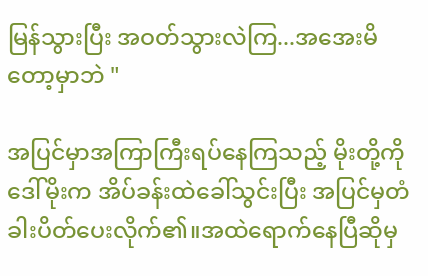မြန်သွားပြီး အဝတ်သွားလဲကြ...အအေးမိတော့မှာဘဲ "

အပြင်မှာအကြာကြီးရပ်နေကြသည့် မိုးတို့ကို ဒေါ်မိုးက အိပ်ခန်းထဲခေါ်သွင်းပြီး အပြင်မှတံခါးပိတ်ပေးလိုက်၏။အထဲရောက်နေပြီဆိုမှ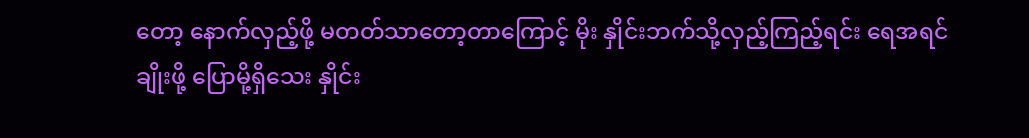တော့ နောက်လှည့်ဖို့ မတတ်သာတော့တာကြောင့် မိုး နှိုင်းဘက်သို့လှည့်ကြည့်ရင်း ရေအရင်ချိုးဖို့ ပြောမို့ရှိသေး နှိုင်း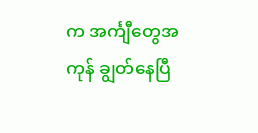က အင်္ကျီတွေအကုန် ချွတ်နေပြီ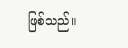ဖြစ်သည်။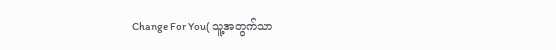Change For You( သူ့အတွက်သာ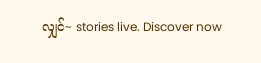လျှင်~ stories live. Discover now